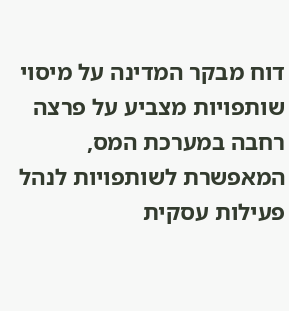דוח מבקר המדינה על מיסוי שותפויות מצביע על פרצה רחבה במערכת המס, המאפשרת לשותפויות לנהל פעילות עסקית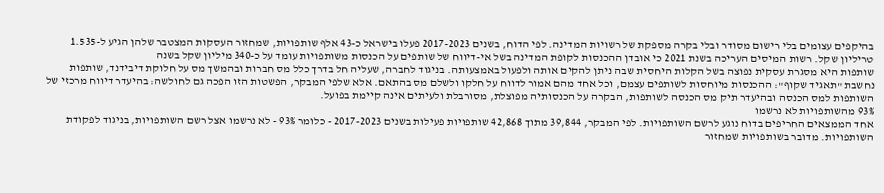בהיקפים עצומים בלי רישום מסודר ובלי בקרה מספקת של רשויות המדינה. לפי הדוח, בשנים 2017-2023 פעלו בישראל כ-43 אלף שותפויות, שמחזור העסקות המצטבר שלהן הגיע ל-1.535 טריליון שקל. רשות המיסים העריכה בשנת 2021 כי אובדן ההכנסות לקופת המדינה בשל אי-דיווח של שותפים על הכנסות משותפויות עומד על כ-340 מיליון שקל בשנה
שותפות היא מסגרת עסקית נפוצה בשל הקלות היחסית שבה ניתן להקים אותה ולפעול באמצעותה. בניגוד לחברה, שעליה חל בדרך כלל מס חברות ובהמשך מס על חלוקת דיבידנד, שותפות נחשבת "תאגיד שקוף": ההכנסות מיוחסות לשותפים עצמם, וכל אחד מהם אמור לדווח על חלקו ולשלם מס בהתאם. אלא שלפי המבקר, הפשטות הזו הפכה גם לחולשה: בהיעדר דיווח מרכזי של השותפות למס הכנסה ובהיעדר תיק מס הכנסה לשותפות, הבקרה על הכנסותיה מפוצלת, מסורבלת ולעיתים אינה קיימת בפועל.
93% מהשותפויות לא נרשמו
אחד הממצאים החריפים בדוח נוגע לרשם השותפויות. לפי המבקר, 39,844 מתוך 42,868 שותפויות פעילות בשנים 2017-2023 - כלומר 93% - לא נרשמו אצל רשם השותפויות, בניגוד לפקודת השותפויות. מדובר בשותפויות שמחזור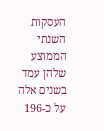העסקות השנתי הממוצע שלהן עמד בשנים אלה על כ-196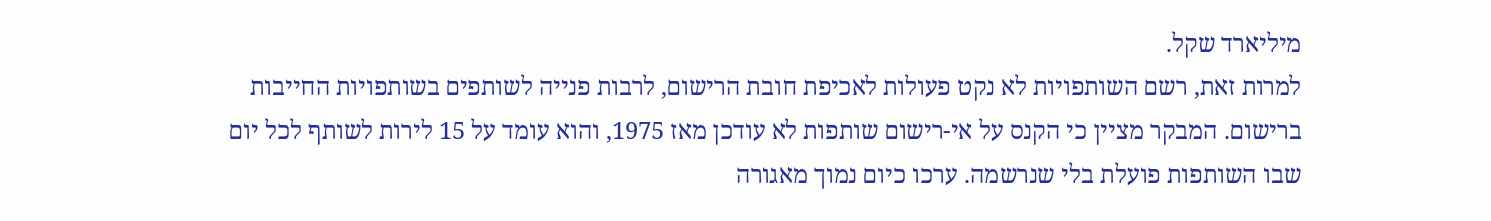מיליארד שקל.
למרות זאת, רשם השותפויות לא נקט פעולות לאכיפת חובת הרישום, לרבות פנייה לשותפים בשותפויות החייבות ברישום. המבקר מציין כי הקנס על אי-רישום שותפות לא עודכן מאז 1975, והוא עומד על 15 לירות לשותף לכל יום שבו השותפות פועלת בלי שנרשמה. ערכו כיום נמוך מאגורה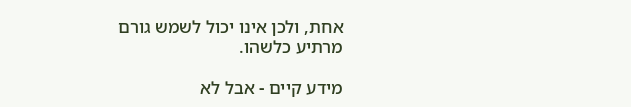אחת, ולכן אינו יכול לשמש גורם מרתיע כלשהו.

מידע קיים - אבל לא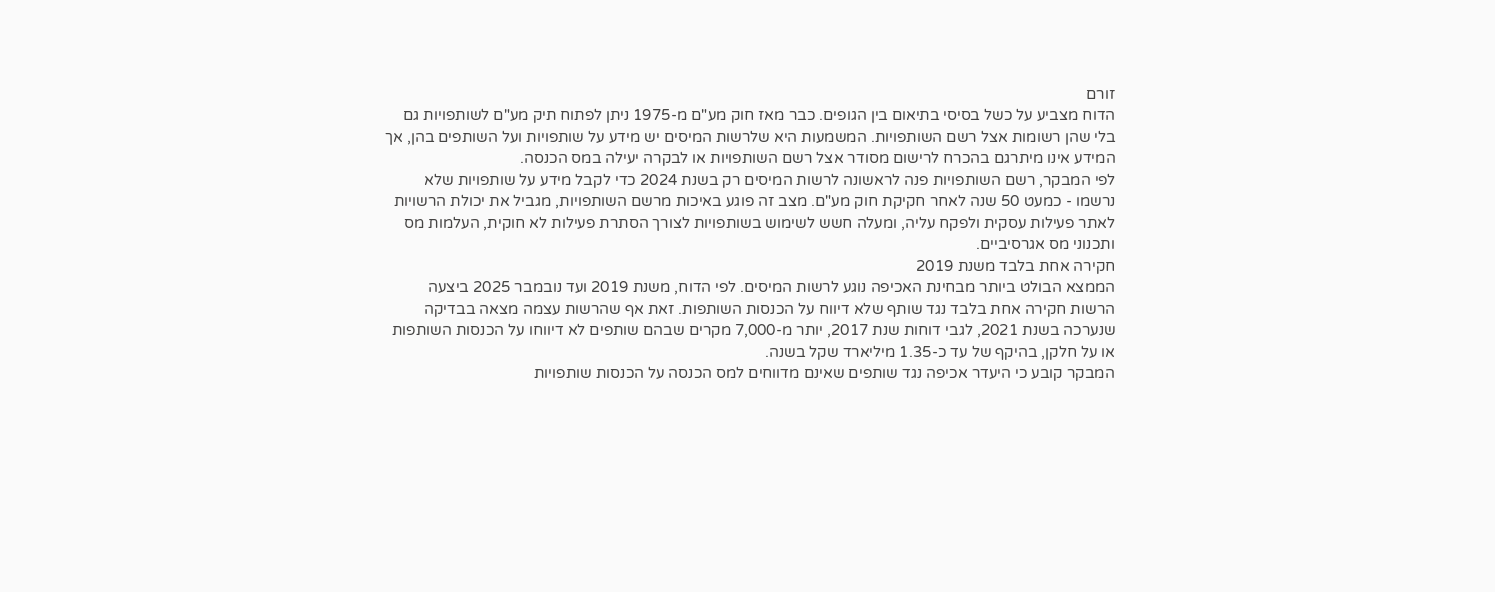זורם
הדוח מצביע על כשל בסיסי בתיאום בין הגופים. כבר מאז חוק מע"ם מ-1975 ניתן לפתוח תיק מע"ם לשותפויות גם בלי שהן רשומות אצל רשם השותפויות. המשמעות היא שלרשות המיסים יש מידע על שותפויות ועל השותפים בהן, אך המידע אינו מיתרגם בהכרח לרישום מסודר אצל רשם השותפויות או לבקרה יעילה במס הכנסה.
לפי המבקר, רשם השותפויות פנה לראשונה לרשות המיסים רק בשנת 2024 כדי לקבל מידע על שותפויות שלא נרשמו - כמעט 50 שנה לאחר חקיקת חוק מע"ם. מצב זה פוגע באיכות מרשם השותפויות, מגביל את יכולת הרשויות לאתר פעילות עסקית ולפקח עליה, ומעלה חשש לשימוש בשותפויות לצורך הסתרת פעילות לא חוקית, העלמות מס ותכנוני מס אגרסיביים.
חקירה אחת בלבד משנת 2019
הממצא הבולט ביותר מבחינת האכיפה נוגע לרשות המיסים. לפי הדוח, משנת 2019 ועד נובמבר 2025 ביצעה הרשות חקירה אחת בלבד נגד שותף שלא דיווח על הכנסות השותפות. זאת אף שהרשות עצמה מצאה בבדיקה שנערכה בשנת 2021, לגבי דוחות שנת 2017, יותר מ-7,000 מקרים שבהם שותפים לא דיווחו על הכנסות השותפות או על חלקן, בהיקף של עד כ-1.35 מיליארד שקל בשנה.
המבקר קובע כי היעדר אכיפה נגד שותפים שאינם מדווחים למס הכנסה על הכנסות שותפויות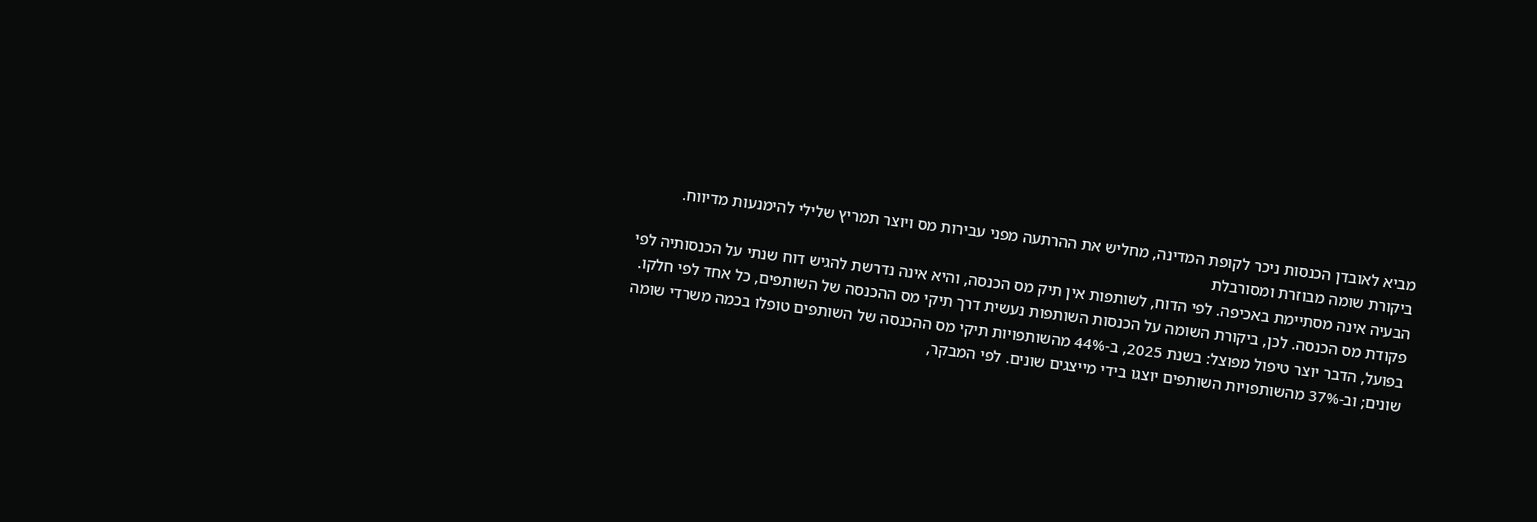מביא לאובדן הכנסות ניכר לקופת המדינה, מחליש את ההרתעה מפני עבירות מס ויוצר תמריץ שלילי להימנעות מדיווח.
ביקורת שומה מבוזרת ומסורבלת
הבעיה אינה מסתיימת באכיפה. לפי הדוח, לשותפות אין תיק מס הכנסה, והיא אינה נדרשת להגיש דוח שנתי על הכנסותיה לפי פקודת מס הכנסה. לכן, ביקורת השומה על הכנסות השותפות נעשית דרך תיקי מס ההכנסה של השותפים, כל אחד לפי חלקו.
בפועל, הדבר יוצר טיפול מפוצל: בשנת 2025, ב-44% מהשותפויות תיקי מס ההכנסה של השותפים טופלו בכמה משרדי שומה שונים; וב-37% מהשותפויות השותפים יוצגו בידי מייצגים שונים. לפי המבקר,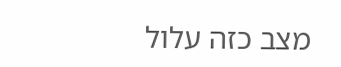מצב כזה עלול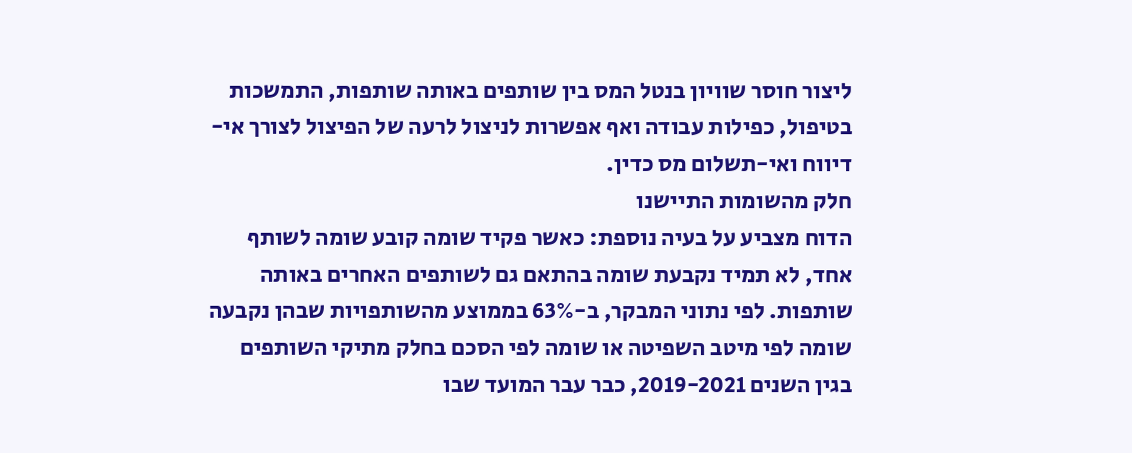ליצור חוסר שוויון בנטל המס בין שותפים באותה שותפות, התמשכות בטיפול, כפילות עבודה ואף אפשרות לניצול לרעה של הפיצול לצורך אי-דיווח ואי-תשלום מס כדין.
חלק מהשומות התיישנו
הדוח מצביע על בעיה נוספת: כאשר פקיד שומה קובע שומה לשותף אחד, לא תמיד נקבעת שומה בהתאם גם לשותפים האחרים באותה שותפות. לפי נתוני המבקר, ב-63% בממוצע מהשותפויות שבהן נקבעה שומה לפי מיטב השפיטה או שומה לפי הסכם בחלק מתיקי השותפים בגין השנים 2019-2021, כבר עבר המועד שבו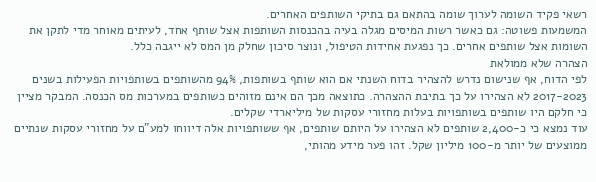רשאי פקיד השומה לערוך שומה בהתאם גם בתיקי השותפים האחרים.
המשמעות פשוטה: גם כאשר רשות המיסים מגלה בעיה בהכנסות השותפות אצל שותף אחד, לעיתים מאוחר מדי לתקן את השומות אצל שותפים אחרים. כך נפגעת אחידות הטיפול, ונוצר סיכון שחלק מן המס לא ייגבה כלל.
הצהרה שלא ממולאת
לפי הדוח, אף שנישום נדרש להצהיר בדוח השנתי אם הוא שותף בשותפות, 94% מהשותפים בשותפויות הפעילות בשנים 2017-2023 לא הצהירו על כך בתיבת ההצהרה. כתוצאה מכך הם אינם מזוהים כשותפים במערכות מס הכנסה. המבקר מציין כי חלקם היו שותפים בשותפויות בעלות מחזורי עסקות של מיליארדי שקלים.
עוד נמצא כי כ-2,400 שותפים לא הצהירו על היותם שותפים, אף ששותפויות אלה דיווחו למע"ם על מחזורי עסקות שנתיים ממוצעים של יותר מ-100 מיליון שקל. זהו פער מידע מהותי,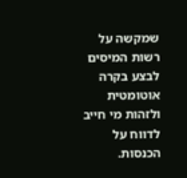שמקשה על רשות המיסים לבצע בקרה אוטומטית ולזהות מי חייב לדווח על הכנסות.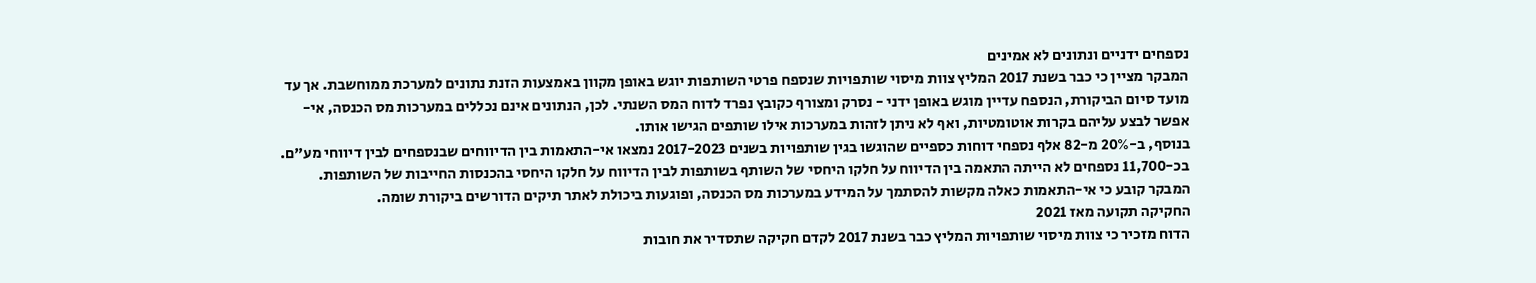נספחים ידניים ונתונים לא אמינים
המבקר מציין כי כבר בשנת 2017 המליץ צוות מיסוי שותפויות שנספח פרטי השותפות יוגש באופן מקוון באמצעות הזנת נתונים למערכת ממוחשבת. אך עד מועד סיום הביקורת, הנספח עדיין מוגש באופן ידני - נסרק ומצורף כקובץ נפרד לדוח המס השנתי. לכן, הנתונים אינם נכללים במערכות מס הכנסה, אי-אפשר לבצע עליהם בקרות אוטומטיות, ואף לא ניתן לזהות במערכות אילו שותפים הגישו אותו.
בנוסף, ב-20% מ-82 אלף נספחי דוחות כספיים שהוגשו בגין שותפויות בשנים 2017-2023 נמצאו אי-התאמות בין הדיווחים שבנספחים לבין דיווחי מע"ם. בכ-11,700 נספחים לא הייתה התאמה בין הדיווח על חלקו היחסי של השותף בשותפות לבין הדיווח על חלקו היחסי בהכנסות החייבות של השותפות. המבקר קובע כי אי-התאמות כאלה מקשות להסתמך על המידע במערכות מס הכנסה, ופוגעות ביכולת לאתר תיקים הדורשים ביקורת שומה.
החקיקה תקועה מאז 2021
הדוח מזכיר כי צוות מיסוי שותפויות המליץ כבר בשנת 2017 לקדם חקיקה שתסדיר את חובות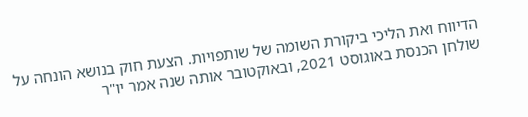הדיווח ואת הליכי ביקורת השומה של שותפויות. הצעת חוק בנושא הונחה על שולחן הכנסת באוגוסט 2021, ובאוקטובר אותה שנה אמר יו"ר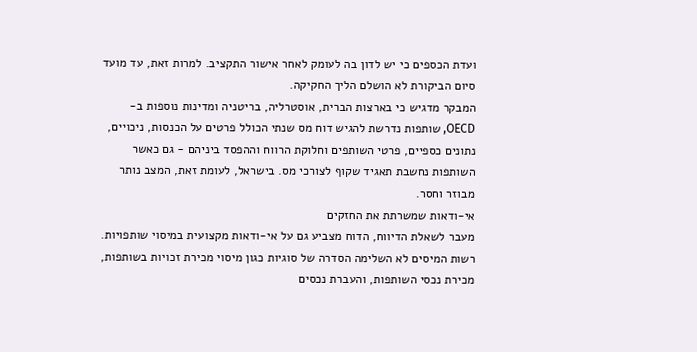ועדת הכספים כי יש לדון בה לעומק לאחר אישור התקציב. למרות זאת, עד מועד סיום הביקורת לא הושלם הליך החקיקה.
המבקר מדגיש כי בארצות הברית, אוסטרליה, בריטניה ומדינות נוספות ב-OECD, שותפות נדרשת להגיש דוח מס שנתי הכולל פרטים על הכנסות, ניכויים, נתונים כספיים, פרטי השותפים וחלוקת הרווח וההפסד ביניהם - גם כאשר השותפות נחשבת תאגיד שקוף לצורכי מס. בישראל, לעומת זאת, המצב נותר מבוזר וחסר.
אי-ודאות שמשרתת את החזקים
מעבר לשאלת הדיווח, הדוח מצביע גם על אי-ודאות מקצועית במיסוי שותפויות. רשות המיסים לא השלימה הסדרה של סוגיות כגון מיסוי מכירת זכויות בשותפות, מכירת נכסי השותפות, והעברת נכסים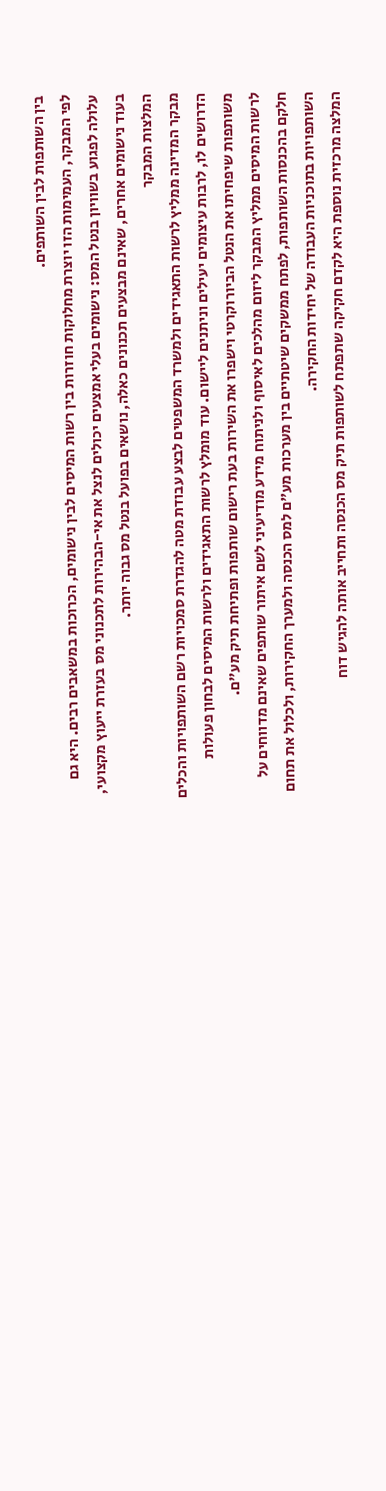בין השותפות לבין השותפים.
לפי המבקר, העמימות הזו יוצרת מחלוקות חוזרות בין רשות המיסים לבין נישומים, הכרוכות במשאבים רבים. היא גם עלולה לפגוע בשוויון בנטל המס: נישומים בעלי אמצעים יכולים לנצל את אי-הבהירות לתכנוני מס בעזרת ייעוץ מקצועי, בעוד נישומים אחרים, שאינם מבצעים תכנונים כאלה, נושאים בפועל בנטל מס גבוה יותר.
המלצות המבקר
מבקר המדינה ממליץ לרשות התאגידים ולמשרד המשפטים לבצע עבודת מטה להגדרת סמכויות רשם השותפויות והכלים הדרושים לו, לרבות עיצומים יעילים וניתנים ליישום. עוד מומלץ לרשות התאגידים ולרשות המיסים לבחון פעולות משותפות שיפחיתו את הנטל הביורוקרטי וישפרו את השירות בעת רישום שותפות ופתיחת תיק מע"ם.
לרשות המיסים ממליץ המבקר ליזום מהלכים לאיסוף ולניתוח מידע מודיעיני לשם איתור שותפים שאינם מדווחים על חלקם בהכנסות השותפות, לפתח ממשקים שיטתיים בין מערכות מע"ם למס הכנסה ולמערך החקירות, ולכלול את תחום השותפויות בתוכניות העבודה של יחידות החקירה.
המלצה מרכזית נוספת היא לקדם חקיקה שתפתח לשותפות תיק מס הכנסה ותחייב אותה להגיש דוח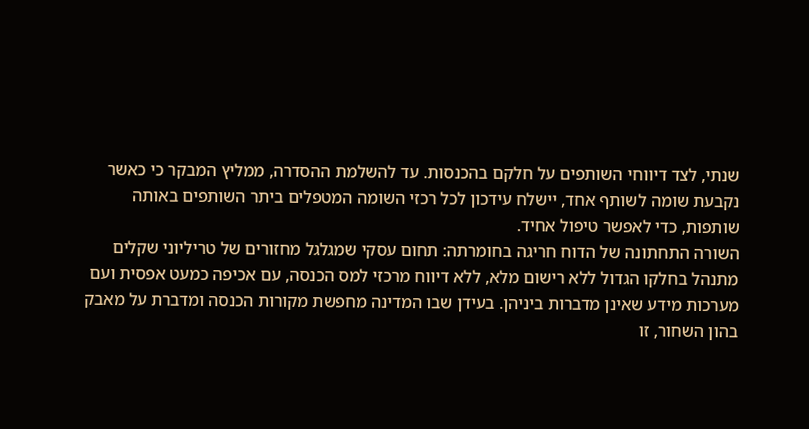שנתי, לצד דיווחי השותפים על חלקם בהכנסות. עד להשלמת ההסדרה, ממליץ המבקר כי כאשר נקבעת שומה לשותף אחד, יישלח עידכון לכל רכזי השומה המטפלים ביתר השותפים באותה שותפות, כדי לאפשר טיפול אחיד.
השורה התחתונה של הדוח חריגה בחומרתה: תחום עסקי שמגלגל מחזורים של טריליוני שקלים מתנהל בחלקו הגדול ללא רישום מלא, ללא דיווח מרכזי למס הכנסה, עם אכיפה כמעט אפסית ועם מערכות מידע שאינן מדברות ביניהן. בעידן שבו המדינה מחפשת מקורות הכנסה ומדברת על מאבק בהון השחור, זו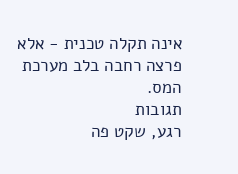אינה תקלה טכנית - אלא פרצה רחבה בלב מערכת המס.
תגובות
רגע, שקט פה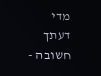מדי
דעתך חשובה -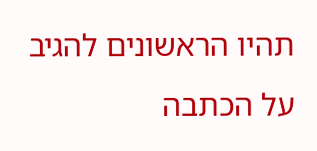תהיו הראשונים להגיב על הכתבה